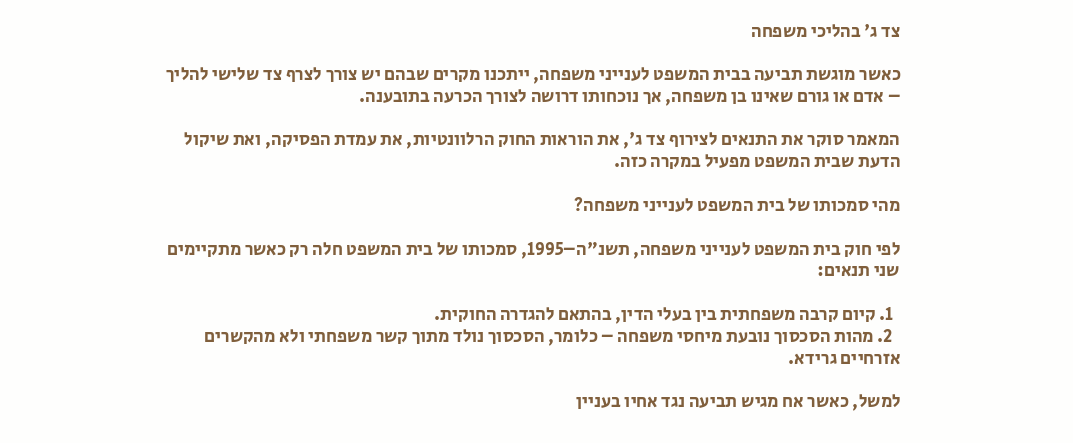צד ג' בהליכי משפחה

כאשר מוגשת תביעה בבית המשפט לענייני משפחה, ייתכנו מקרים שבהם יש צורך לצרף צד שלישי להליך – אדם או גורם שאינו בן משפחה, אך נוכחותו דרושה לצורך הכרעה בתובענה.

המאמר סוקר את התנאים לצירוף צד ג', את הוראות החוק הרלוונטיות, את עמדת הפסיקה, ואת שיקול הדעת שבית המשפט מפעיל במקרה כזה.

מהי סמכותו של בית המשפט לענייני משפחה?

לפי חוק בית המשפט לענייני משפחה, תשנ"ה–1995, סמכותו של בית המשפט חלה רק כאשר מתקיימים שני תנאים:

  1. קיום קרבה משפחתית בין בעלי הדין, בהתאם להגדרה החוקית.
  2. מהות הסכסוך נובעת מיחסי משפחה – כלומר, הסכסוך נולד מתוך קשר משפחתי ולא מהקשרים אזרחיים גרידא.

למשל, כאשר אח מגיש תביעה נגד אחיו בעניין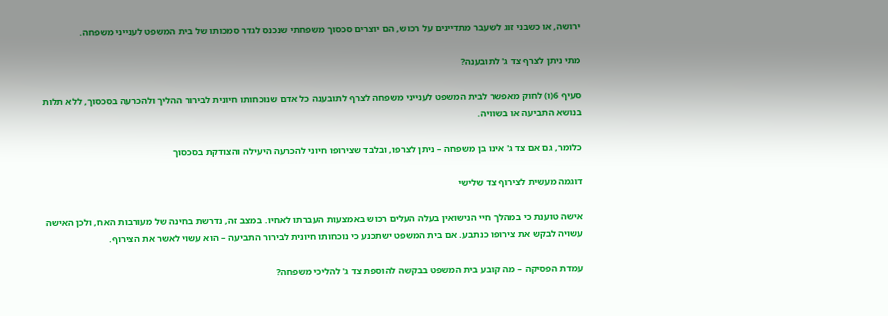ירושה, או כשבני זוג לשעבר מתדיינים על רכוש, הם יוצרים סכסוך משפחתי שנכנס לגדר סמכותו של בית המשפט לענייני משפחה.

מתי ניתן לצרף צד ג' לתובענה?

סעיף 6(ו) לחוק מאפשר לבית המשפט לענייני משפחה לצרף לתובענה כל אדם שנוכחותו חיונית לבירור ההליך ולהכרעה בסכסוך, ללא תלות בנושא התביעה או בשוויה.

כלומר, גם אם צד ג' אינו בן משפחה – ניתן לצרפו, ובלבד שצירופו חיוני להכרעה היעילה והצודקת בסכסוך

דוגמה מעשית לצירוף צד שלישי

אישה טוענת כי במהלך חיי הנישואין בעלה העלים רכוש באמצעות העברתו לאחיו. במצב זה, נדרשת בחינה של מעורבות האח, ולכן האישה עשויה לבקש את צירופו כנתבע. אם בית המשפט ישתכנע כי נוכחותו חיונית לבירור התביעה – הוא עשוי לאשר את הצירוף.

עמדת הפסיקה – מה קובע בית המשפט בבקשה להוספת צד ג' להליכי משפחה?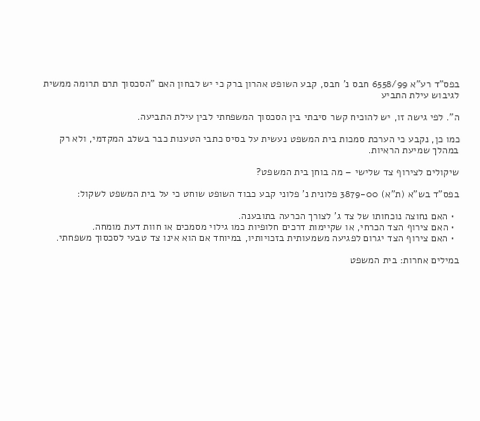בפס"ד רע"א 6558/99 חבס נ' חבס, קבע השופט אהרון ברק כי יש לבחון האם "הסכסוך תרם תרומה ממשית לגיבוש עילת התביע

ה". לפי גישה זו, יש להוכיח קשר סיבתי בין הסכסוך המשפחתי לבין עילת התביעה.

כמו כן, נקבע כי הערכת סמכות בית המשפט נעשית על בסיס כתבי הטענות כבר בשלב המקדמי, ולא רק במהלך שמיעת הראיות.

שיקולים לצירוף צד שלישי – מה בוחן בית המשפט?

בפס"ד בש"א (ת"א) 3879-00 פלונית נ' פלוני קבע כבוד השופט שוחט כי על בית המשפט לשקול:

  • האם נחוצה נוכחותו של צד ג' לצורך הכרעה בתובענה.
  • האם צירוף הצד הכרחי, או שקיימות דרכים חלופיות כמו גילוי מסמכים או חוות דעת מומחה.
  • האם צירוף הצד יגרום לפגיעה משמעותית בזכויותיו, במיוחד אם הוא אינו צד טבעי לסכסוך משפחתי.

במילים אחרות: בית המשפט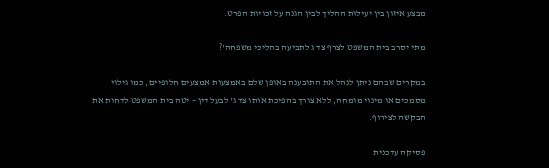מבצע איזון בין יעילות ההליך לבין הגנה על זכויות הפרט.

מתי יסרב בית המשפט לצרף צד ג לתביעה בהליכי משפחה'?

במקרים שבהם ניתן לנהל את התובענה באופן שלם באמצעות אמצעים חלופיים, כמו גילוי מסמכים או מינוי מומחה, ללא צורך בהפיכת אותו צד ג' לבעל דין – יטה בית המשפט לדחות את הבקשה לצירוף.

פסיקה עדכנית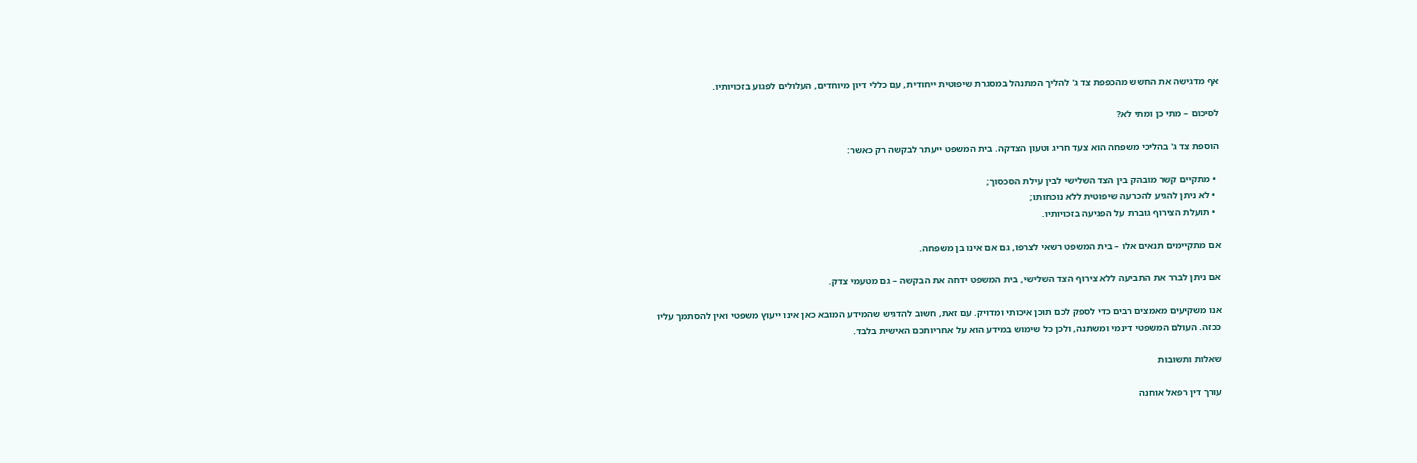אף מדגישה את החשש מהכפפת צד ג' להליך המתנהל במסגרת שיפוטית ייחודית, עם כללי דיון מיוחדים, העלולים לפגוע בזכויותיו.

לסיכום – מתי כן ומתי לא?

הוספת צד ג' בהליכי משפחה הוא צעד חריג וטעון הצדקה. בית המשפט ייעתר לבקשה רק כאשר:

  • מתקיים קשר מובהק בין הצד השלישי לבין עילת הסכסוך;
  • לא ניתן להגיע להכרעה שיפוטית ללא נוכחותו;
  • תועלת הצירוף גוברת על הפגיעה בזכויותיו.

אם מתקיימים תנאים אלו – בית המשפט רשאי לצרפו, גם אם אינו בן משפחה.

אם ניתן לברר את התביעה ללא צירוף הצד השלישי, בית המשפט ידחה את הבקשה – גם מטעמי צדק.

אנו משקיעים מאמצים רבים כדי לספק לכם תוכן איכותי ומדויק. עם זאת, חשוב להדגיש שהמידע המובא כאן אינו ייעוץ משפטי ואין להסתמך עליו ככזה. העולם המשפטי דינמי ומשתנה, ולכן כל שימוש במידע הוא על אחריותכם האישית בלבד.

שאלות ותשובות

עורך דין רפאל אוחנה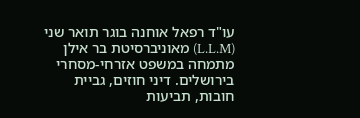עו"ד רפאל אוחנה בוגר תואר שני (L.L.M) מאוניברסיטת בר אילן מתמחה במשפט אזרחי-מסחרי בירושלים. דיני חוזים, גביית חובות, תביעות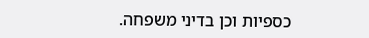כספיות וכן בדיני משפחה.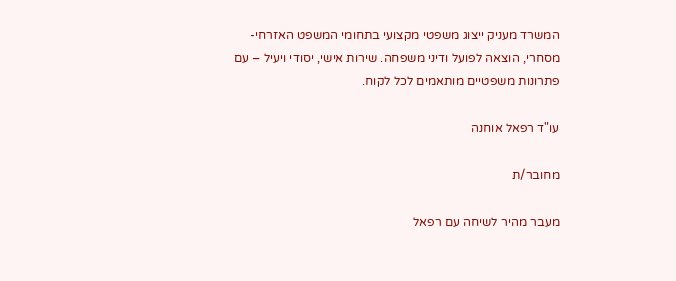המשרד מעניק ייצוג משפטי מקצועי בתחומי המשפט האזרחי-מסחרי, הוצאה לפועל ודיני משפחה. שירות אישי, יסודי ויעיל – עם פתרונות משפטיים מותאמים לכל לקוח.

עו"ד רפאל אוחנה

מחובר/ת

מעבר מהיר לשיחה עם רפאל